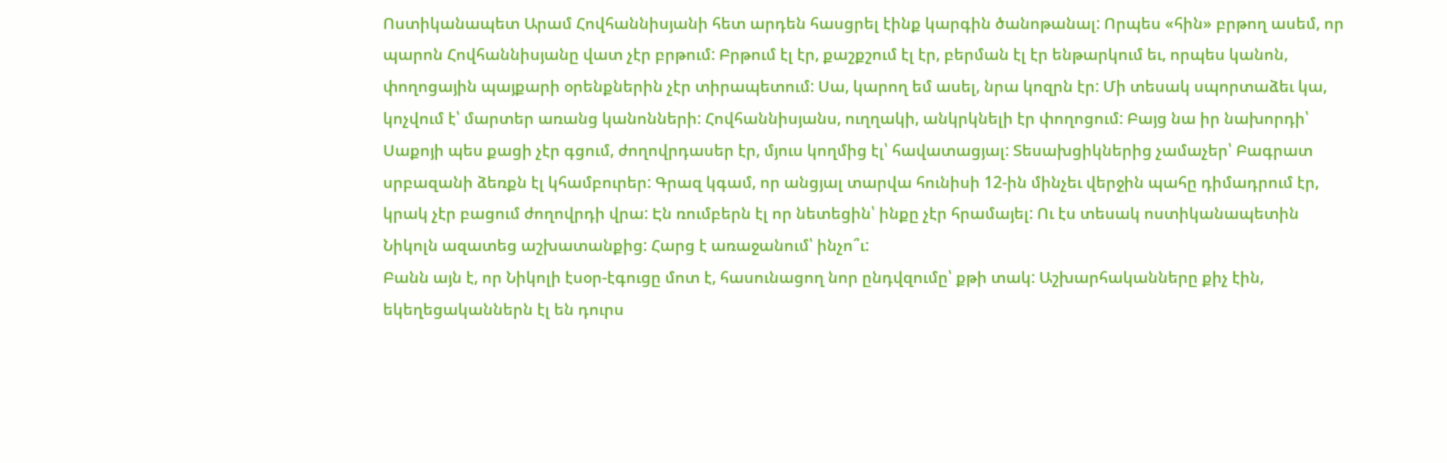Ոստիկանապետ Արամ Հովհաննիսյանի հետ արդեն հասցրել էինք կարգին ծանոթանալ: Որպես «հին» բրթող ասեմ, որ պարոն Հովհաննիսյանը վատ չէր բրթում: Բրթում էլ էր, քաշքշում էլ էր, բերման էլ էր ենթարկում եւ, որպես կանոն, փողոցային պայքարի օրենքներին չէր տիրապետում: Սա, կարող եմ ասել, նրա կոզրն էր: Մի տեսակ սպորտաձեւ կա, կոչվում է՝ մարտեր առանց կանոնների: Հովհաննիսյանս, ուղղակի, անկրկնելի էր փողոցում: Բայց նա իր նախորդի՝ Սաքոյի պես քացի չէր գցում, ժողովրդասեր էր, մյուս կողմից էլ՝ հավատացյալ: Տեսախցիկներից չամաչեր՝ Բագրատ սրբազանի ձեռքն էլ կհամբուրեր: Գրազ կգամ, որ անցյալ տարվա հունիսի 12-ին մինչեւ վերջին պահը դիմադրում էր, կրակ չէր բացում ժողովրդի վրա: Էն ռումբերն էլ որ նետեցին՝ ինքը չէր հրամայել: Ու էս տեսակ ոստիկանապետին Նիկոլն ազատեց աշխատանքից: Հարց է առաջանում՝ ինչո՞ւ:
Բանն այն է, որ Նիկոլի էսօր-էգուցը մոտ է, հասունացող նոր ընդվզումը՝ քթի տակ: Աշխարհականները քիչ էին, եկեղեցականներն էլ են դուրս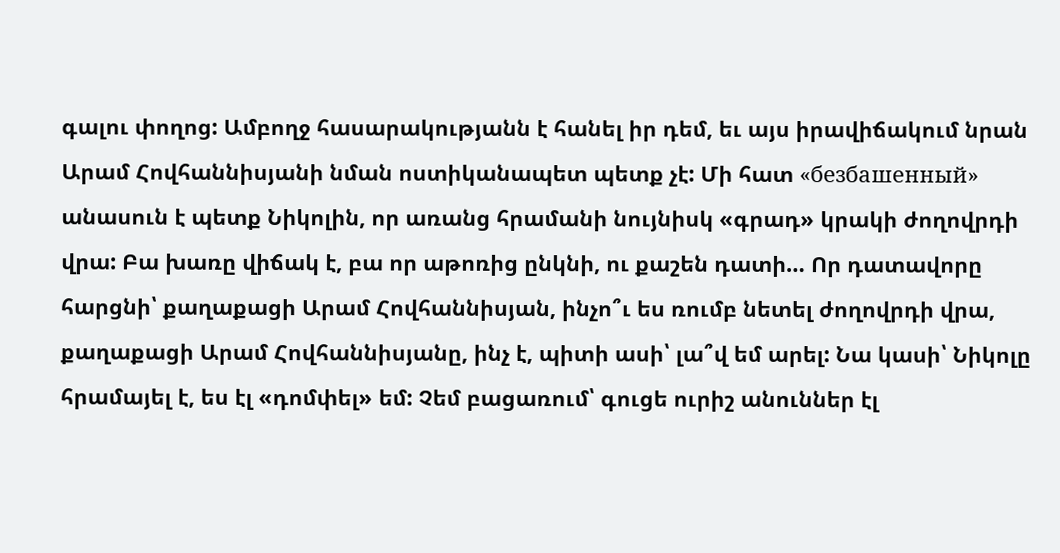գալու փողոց: Ամբողջ հասարակությանն է հանել իր դեմ, եւ այս իրավիճակում նրան Արամ Հովհաննիսյանի նման ոստիկանապետ պետք չէ: Մի հատ «безбашенный» անասուն է պետք Նիկոլին, որ առանց հրամանի նույնիսկ «գրադ» կրակի ժողովրդի վրա: Բա խառը վիճակ է, բա որ աթոռից ընկնի, ու քաշեն դատի… Որ դատավորը հարցնի՝ քաղաքացի Արամ Հովհաննիսյան, ինչո՞ւ ես ռումբ նետել ժողովրդի վրա, քաղաքացի Արամ Հովհաննիսյանը, ինչ է, պիտի ասի՝ լա՞վ եմ արել: Նա կասի՝ Նիկոլը հրամայել է, ես էլ «դոմփել» եմ: Չեմ բացառում՝ գուցե ուրիշ անուններ էլ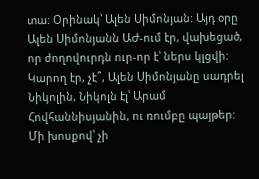տա: Օրինակ՝ Ալեն Սիմոնյան: Այդ օրը Ալեն Սիմոնյանն ԱԺ-ում էր, վախեցած, որ ժողովուրդն ուր-որ է՝ ներս կլցվի: Կարող էր, չէ՞, Ալեն Սիմոնյանը սադրել Նիկոլին, Նիկոլն էլ՝ Արամ Հովհաննիսյանին, ու ռումբը պայթեր: Մի խոսքով՝ չի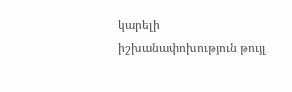կարելի իշխանափոխություն թույլ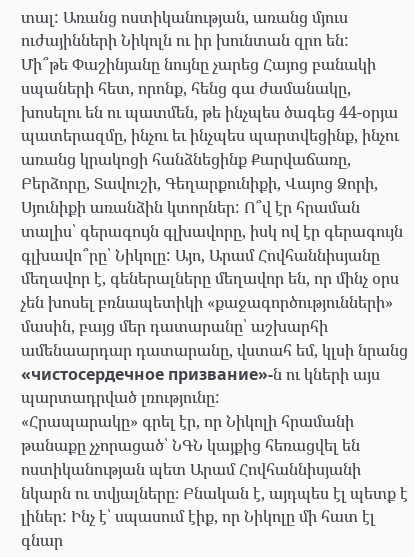տալ: Առանց ոստիկանության, առանց մյուս ուժայինների Նիկոլն ու իր խունտան զրո են:
Մի՞թե Փաշինյանը նույնը չարեց Հայոց բանակի սպաների հետ, որոնք, հենց գա ժամանակը, խոսելու են ու պատմեն, թե ինչպես ծագեց 44-օրյա պատերազմը, ինչու եւ ինչպես պարտվեցինք, ինչու առանց կրակոցի հանձնեցինք Քարվաճառը, Բերձորը, Տավուշի, Գեղարքունիքի, Վայոց Ձորի, Սյունիքի առանձին կտորներ: Ո՞վ էր հրաման տալիս՝ գերագույն գլխավորը, իսկ ով էր գերագույն գլխավո՞րը՝ Նիկոլը: Այո, Արամ Հովհաննիսյանը մեղավոր է, գեներալները մեղավոր են, որ մինչ օրս չեն խոսել բռնապետիկի «քաջագործությունների» մասին, բայց մեր դատարանը՝ աշխարհի ամենաարդար դատարանը, վստահ եմ, կլսի նրանց «чистосердечное призвание»-ն ու կների այս պարտադրված լռությունը:
«Հրապարակը» գրել էր, որ Նիկոլի հրամանի թանաքը չչորացած՝ ՆԳՆ կայքից հեռացվել են ոստիկանության պետ Արամ Հովհաննիսյանի նկարն ու տվյալները։ Բնական է, այդպես էլ պետք է լիներ: Ինչ է՝ սպասում էիք, որ Նիկոլը մի հատ էլ գնար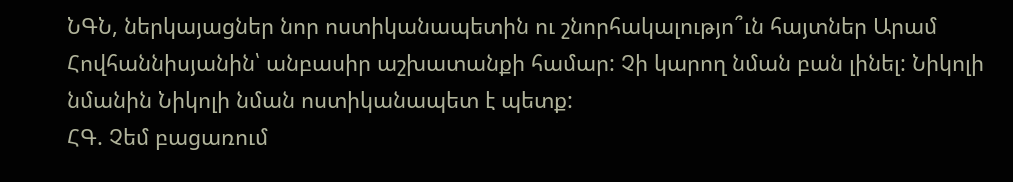ՆԳՆ, ներկայացներ նոր ոստիկանապետին ու շնորհակալությո՞ւն հայտներ Արամ Հովհաննիսյանին՝ անբասիր աշխատանքի համար: Չի կարող նման բան լինել: Նիկոլի նմանին Նիկոլի նման ոստիկանապետ է պետք:
ՀԳ. Չեմ բացառում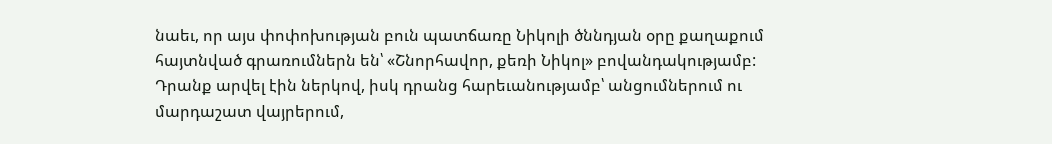նաեւ, որ այս փոփոխության բուն պատճառը Նիկոլի ծննդյան օրը քաղաքում հայտնված գրառումներն են՝ «Շնորհավոր, քեռի Նիկոլ» բովանդակությամբ: Դրանք արվել էին ներկով, իսկ դրանց հարեւանությամբ՝ անցումներում ու մարդաշատ վայրերում,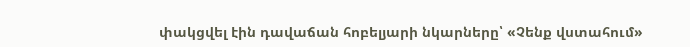փակցվել էին դավաճան հոբելյարի նկարները՝ «Չենք վստահում»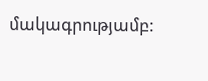մակագրությամբ: